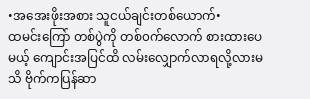•အအေးဖိုးအစား သူငယ်ချင်းတစ်ယောက်•
ထမင်းကြော် တစ်ပွဲကို တစ်၀က်လောက် စားထားပေမယ့် ကျောင်းအပြင်ထိ လမ်းလျှောက်လာရလို့လားမသိ ဗိုက်ကပြန်ဆာ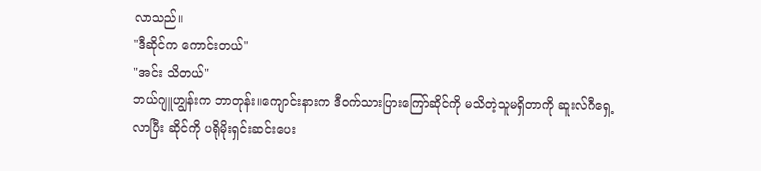လာသည်။
"ဒီဆိုင်က ကောင်းတယ်"
"အင်း သိတယ်"
ဘယ်ဂျူဟျွန်းက ဘာတုန်း။ကျောင်းနားက ဒီ၀က်သားပြားကြော်ဆိုင်ကို မသိတဲ့သူမရှိတာကို ဆူးလ်ဂီရှေ့လာပြီး ဆိုင်ကို ပရိုမိုးရှင်းဆင်းပေး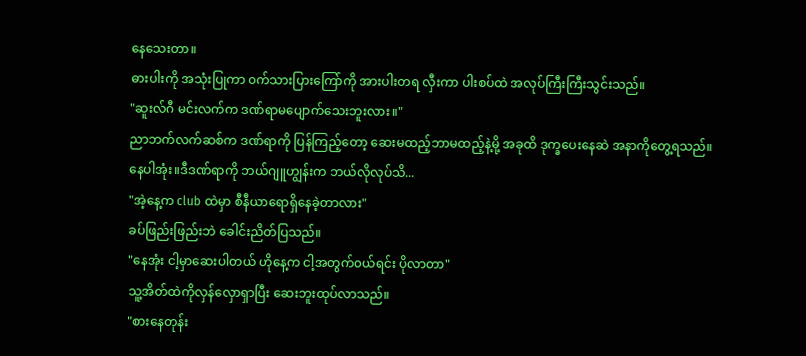နေသေးတာ။
ဓားပါးကို အသုံးပြုကာ ၀က်သားပြားကြော်ကို အားပါးတရ လှီးကာ ပါးစပ်ထဲ အလုပ်ကြီးကြီးသွင်းသည်။
"ဆူးလ်ဂီ မင်းလက်က ဒဏ်ရာမပျောက်သေးဘူးလား။"
ညာဘက်လက်ဆစ်က ဒဏ်ရာကို ပြန်ကြည့်တော့ ဆေးမထည့်ဘာမထည့်နဲ့မို့ အခုထိ ဒုက္ခပေးနေဆဲ အနာကိုတွေ့ရသည်။
နေပါအုံး။ဒီဒဏ်ရာကို ဘယ်ဂျူဟျွန်းက ဘယ်လိုလုပ်သိ...
"အဲ့နေ့က club ထဲမှာ စီနီယာရောရှိနေခဲ့တာလား"
ခပ်ဖြည်းဖြည်းဘဲ ခေါင်းညိတ်ပြသည်။
"နေအုံး ငါ့မှာဆေးပါတယ် ဟိုနေ့က ငါ့အတွက်၀ယ်ရင်း ပိုလာတာ"
သူ့အိတ်ထဲကိုလှန်လှောရှာပြီး ဆေးဘူးထုပ်လာသည်။
"စားနေတုန်း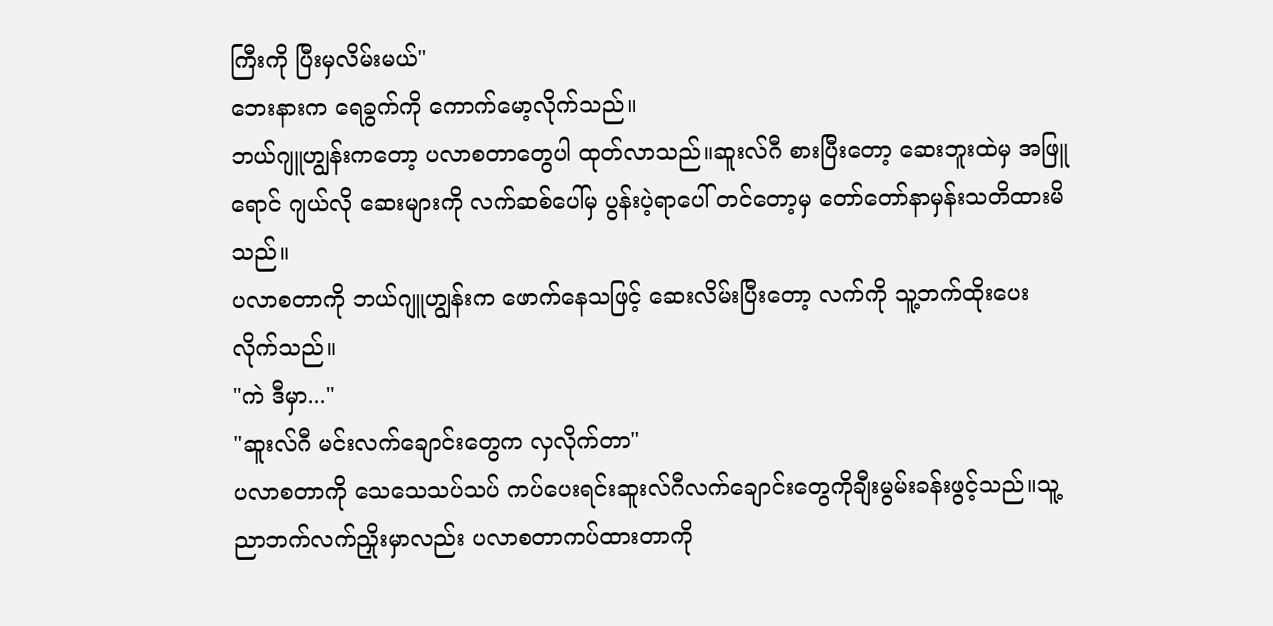ကြီးကို ပြီးမှလိမ်းမယ်"
ဘေးနားက ရေခွက်ကို ကောက်မော့လိုက်သည်။
ဘယ်ဂျူဟျွန်းကတော့ ပလာစတာတွေပါ ထုတ်လာသည်။ဆူးလ်ဂီ စားပြီးတော့ ဆေးဘူးထဲမှ အဖြူရောင် ဂျယ်လို ဆေးများကို လက်ဆစ်ပေါ်မှ ပွန်းပဲ့ရာပေါ် တင်တော့မှ တော်တော်နာမှန်းသတိထားမိသည်။
ပလာစတာကို ဘယ်ဂျူဟျွန်းက ဖောက်နေသဖြင့် ဆေးလိမ်းပြီးတော့ လက်ကို သူ့ဘက်ထိုးပေးလိုက်သည်။
"ကဲ ဒီမှာ..."
"ဆူးလ်ဂီ မင်းလက်ချောင်းတွေက လှလိုက်တာ"
ပလာစတာကို သေသေသပ်သပ် ကပ်ပေးရင်းဆူးလ်ဂီလက်ချောင်းတွေကိုချီးမွမ်းခန်းဖွင့်သည်။သူ့ညာဘက်လက်ညှိုးမှာလည်း ပလာစတာကပ်ထားတာကို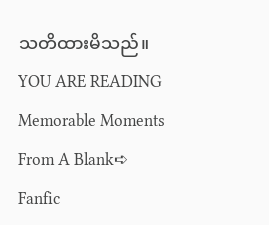သတိထားမိသည်။
YOU ARE READING
Memorable Moments From A Blank➪
Fanfic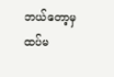ဘယ်တော့မှ ထပ်မ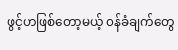ဖွင့်ဟဖြစ်တော့မယ့် ၀န်ခံချက်တွေ